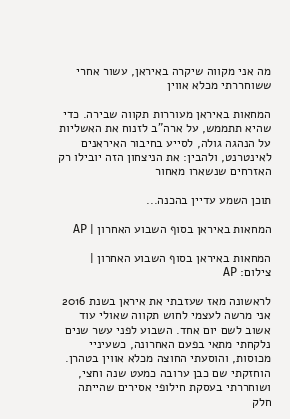מה אני מקווה שיקרה באיראן, עשור אחרי ששוחררתי מכלא אווין

המחאות באיראן מעוררות תקווה שבירה. כדי שהיא תתממש, על ארה"ב לזנוח את האשליות על הנהגה גולה, לסייע בחיבור האיראנים לאינטרנט, ולהבין: את הניצחון הזה יובילו רק האזרחים שנשארו מאחור

תוכן השמע עדיין בהכנה...

המחאות באיראן בסוף השבוע האחרון | AP

המחאות באיראן בסוף השבוע האחרון | צילום: AP

לראשונה מאז שעזבתי את איראן בשנת 2016 אני מרשה לעצמי לחוש תקווה שאולי עוד אשוב לשם יום אחד. השבוע לפני עשר שנים נלקחתי מתאי בפעם האחרונה, כשעיניי מכוסות, והוסעתי החוצה מכלא אווין בטהרן. הוחזקתי שם כבן ערובה כמעט שנה וחצי, ושוחררתי בעסקת חילופי אסירים שהייתה חלק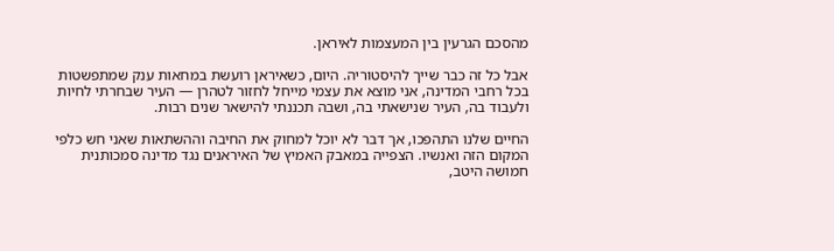מהסכם הגרעין בין המעצמות לאיראן.

אבל כל זה כבר שייך להיסטוריה. היום, כשאיראן רועשת במחאות ענק שמתפשטות בכל רחבי המדינה, אני מוצא את עצמי מייחל לחזור לטהרן — העיר שבחרתי לחיות ולעבוד בה, העיר שנישאתי בה, ושבה תכננתי להישאר שנים רבות.

החיים שלנו התהפכו, אך דבר לא יוכל למחוק את החיבה וההשתאות שאני חש כלפי המקום הזה ואנשיו. הצפייה במאבק האמיץ של האיראנים נגד מדינה סמכותנית חמושה היטב,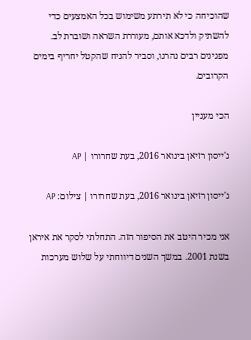שהוכיחה כי לא תירתע משימוש בכל האמצעים כדי להשתיק ולדכא אותם, מעוררת השראה ושוברת לב. מפגינים רבים נהרגו, וסביר להניח שהקטל יחריף בימים הקרובים.

הכי מעניין

ג'ייסון רזיאן בינואר 2016, בעת שחרורו | AP

ג'ייסון רזיאן בינואר 2016, בעת שחרורו | צילום: AP

אני מכיר היטב את הסיפור הזה. התחלתי לסקר את איראן בשנת 2001. במשך השנים דיווחתי על שלוש מערכות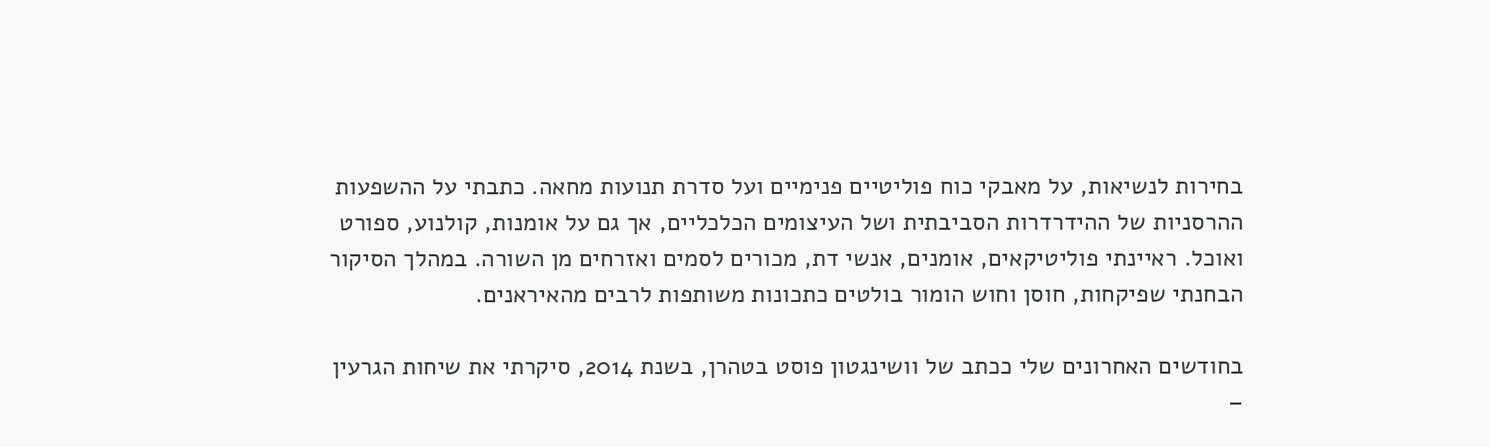בחירות לנשיאות, על מאבקי כוח פוליטיים פנימיים ועל סדרת תנועות מחאה. כתבתי על ההשפעות ההרסניות של ההידרדרות הסביבתית ושל העיצומים הכלכליים, אך גם על אומנות, קולנוע, ספורט ואוכל. ראיינתי פוליטיקאים, אומנים, אנשי דת, מכורים לסמים ואזרחים מן השורה. במהלך הסיקור הבחנתי שפיקחות, חוסן וחוש הומור בולטים כתכונות משותפות לרבים מהאיראנים.

בחודשים האחרונים שלי ככתב של וושינגטון פוסט בטהרן, בשנת 2014, סיקרתי את שיחות הגרעין –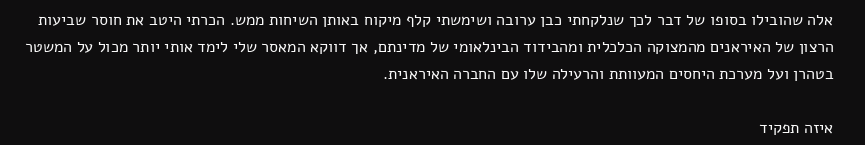אלה שהובילו בסופו של דבר לכך שנלקחתי כבן ערובה ושימשתי קלף מיקוח באותן השיחות ממש. הכרתי היטב את חוסר שביעות הרצון של האיראנים מהמצוקה הכלכלית ומהבידוד הבינלאומי של מדינתם, אך דווקא המאסר שלי לימד אותי יותר מכול על המשטר בטהרן ועל מערכת היחסים המעוותת והרעילה שלו עם החברה האיראנית.

איזה תפקיד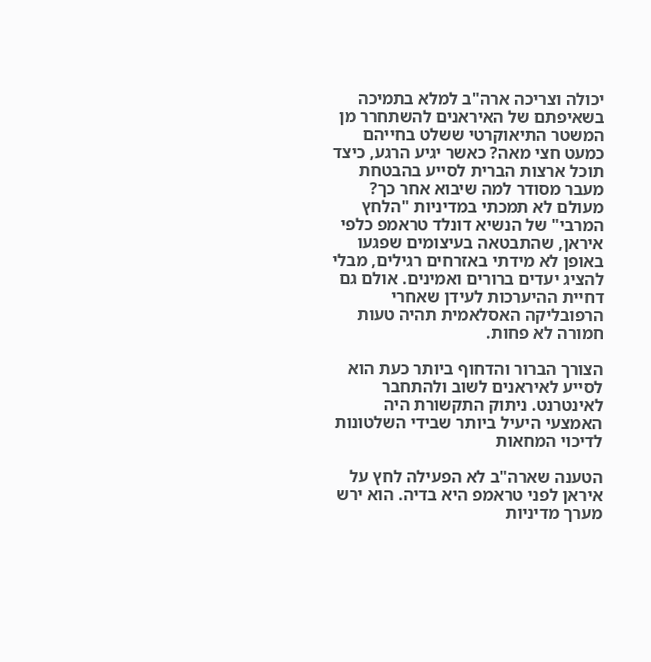יכולה וצריכה ארה"ב למלא בתמיכה בשאיפתם של האיראנים להשתחרר מן המשטר התיאוקרטי ששלט בחייהם כמעט חצי מאה? כאשר יגיע הרגע, כיצד תוכל ארצות הברית לסייע בהבטחת מעבר מסודר למה שיבוא אחר כך? מעולם לא תמכתי במדיניות "הלחץ המרבי" של הנשיא דונלד טראמפ כלפי איראן, שהתבטאה בעיצומים שפגעו באופן לא מידתי באזרחים רגילים, מבלי להציג יעדים ברורים ואמינים. אולם גם דחיית ההיערכות לעידן שאחרי הרפובליקה האסלאמית תהיה טעות חמורה לא פחות.

הצורך הברור והדחוף ביותר כעת הוא לסייע לאיראנים לשוב ולהתחבר לאינטרנט. ניתוק התקשורת היה האמצעי היעיל ביותר שבידי השלטונות לדיכוי המחאות

הטענה שארה"ב לא הפעילה לחץ על איראן לפני טראמפ היא בדיה. הוא ירש מערך מדיניות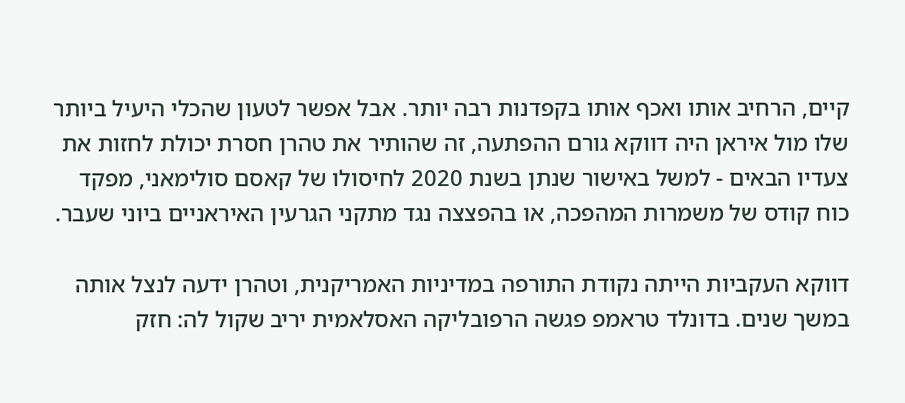קיים, הרחיב אותו ואכף אותו בקפדנות רבה יותר. אבל אפשר לטעון שהכלי היעיל ביותר שלו מול איראן היה דווקא גורם ההפתעה, זה שהותיר את טהרן חסרת יכולת לחזות את צעדיו הבאים - למשל באישור שנתן בשנת 2020 לחיסולו של קאסם סולימאני, מפקד כוח קודס של משמרות המהפכה, או בהפצצה נגד מתקני הגרעין האיראניים ביוני שעבר.

דווקא העקביות הייתה נקודת התורפה במדיניות האמריקנית, וטהרן ידעה לנצל אותה במשך שנים. בדונלד טראמפ פגשה הרפובליקה האסלאמית יריב שקול לה: חזק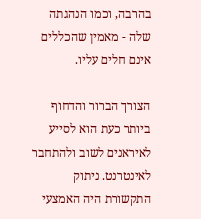בהרבה, וכמו הנהגתה שלה - מאמין שהכללים אינם חלים עליו.

הצורך הברור והדחוף ביותר כעת הוא לסייע לאיראנים לשוב ולהתחבר לאינטרנט. ניתוק התקשורת היה האמצעי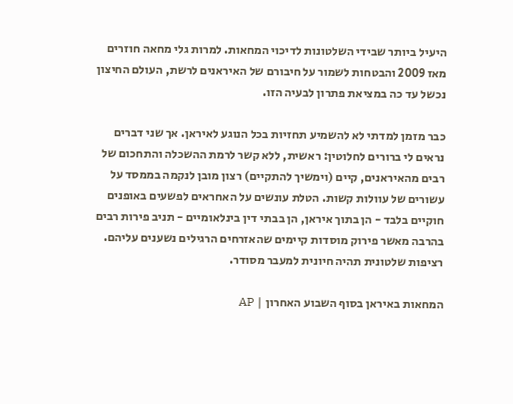היעיל ביותר שבידי השלטונות לדיכוי המחאות. למרות גלי מחאה חוזרים מאז 2009 והבטחות לשמור על חיבורם של האיראנים לרשת, העולם החיצון נכשל עד כה במציאת פתרון לבעיה הזו.

כבר מזמן למדתי לא להשמיע תחזיות בכל הנוגע לאיראן. אך שני דברים נראים לי ברורים לחלוטין: ראשית, ללא קשר לרמת ההשכלה והתחכום של רבים מהאיראנים, קיים (וימשיך להתקיים) רצון מובן לנקמה בממסד על עשורים של עוולות קשות. הטלת עונשים על האחראים לפשעים באופנים חוקיים בלבד - הן בתוך איראן, הן בבתי דין בינלאומיים - תניב פירות רבים בהרבה מאשר פירוק מוסדות קיימים שהאזרחים הרגילים נשענים עליהם. רציפות שלטונית תהיה חיונית למעבר מסודר.

המחאות באיראן בסוף השבוע האחרון | AP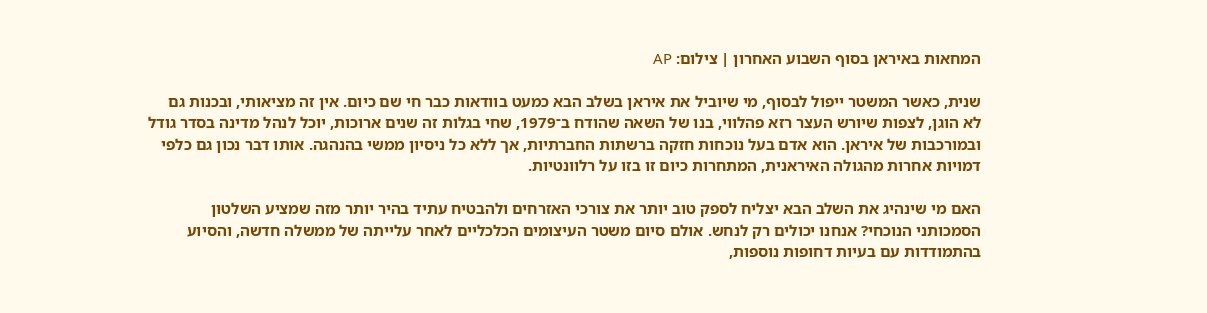המחאות באיראן בסוף השבוע האחרון | צילום: AP

שנית, כאשר המשטר ייפול לבסוף, מי שיוביל את איראן בשלב הבא כמעט בוודאות כבר חי שם כיום. אין זה מציאותי, ובכנות גם לא הוגן, לצפות שיורש העצר רזא פהלווי, בנו של השאה שהודח ב־1979, שחי בגלות זה שנים ארוכות, יוכל לנהל מדינה בסדר גודל ובמורכבות של איראן. הוא אדם בעל נוכחות חזקה ברשתות החברתיות, אך ללא כל ניסיון ממשי בהנהגה. אותו דבר נכון גם כלפי דמויות אחרות מהגולה האיראנית, המתחרות כיום זו בזו על רלוונטיות.

האם מי שינהיג את השלב הבא יצליח לספק טוב יותר את צורכי האזרחים ולהבטיח עתיד בהיר יותר מזה שמציע השלטון הסמכותני הנוכחי? אנחנו יכולים רק לנחש. אולם סיום משטר העיצומים הכלכליים לאחר עלייתה של ממשלה חדשה, והסיוע בהתמודדות עם בעיות דחופות נוספות,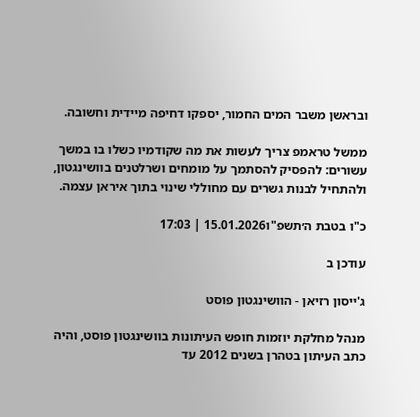ובראשן משבר המים החמור, יספקו דחיפה מיידית וחשובה.

ממשל טראמפ צריך לעשות את מה שקודמיו כשלו בו במשך עשורים: להפסיק להסתמך על מומחים ושרלטנים בוושינגטון, ולהתחיל לבנות גשרים עם מחוללי שינוי בתוך איראן עצמה.

כ"ו בטבת ה׳תשפ"ו15.01.2026 | 17:03

עודכן ב

ג'ייסון רזיאן - הוושינגטון פוסט

מנהל מחלקת יוזמות חופש העיתונות בוושינגטון פוסט, והיה כתב העיתון בטהרן בשנים 2012 עד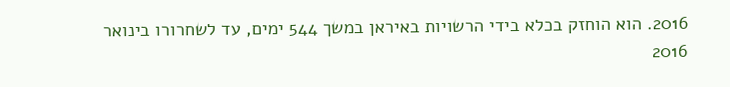2016. הוא הוחזק בכלא בידי הרשויות באיראן במשך 544 ימים, עד לשחרורו בינואר 2016